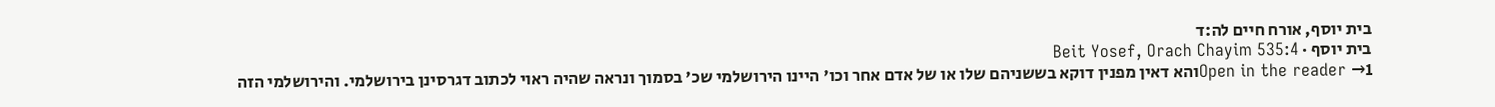בית יוסף, אורח חיים לה:ד
בית יוסף · Beit Yosef, Orach Chayim 535:4
Open in the reader →1והא דאין מפנין דוקא בששניהם שלו או של אדם אחר וכו' היינו הירושלמי שכ' בסמוך ונראה שהיה ראוי לכתוב דגרסינן בירושלמי. והירושלמי הזה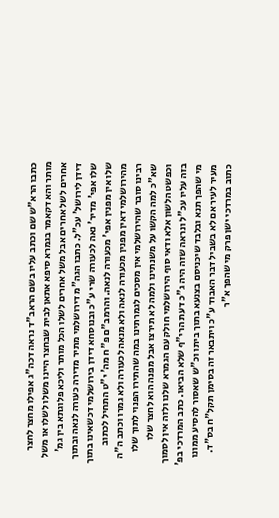כתבו הרא"ש שם וכתב עליו בשם הראב"ד נראה דכה"ג אפילו מחצר לחצר מותר והא דקאמר בגמרא סיפא אתאן לבית שבחצר היינו משלו לשלו או משל אחרים לשל אחרים אבל משל אחרים לשלו הכל מותר וליכא פלוגתא בין גמ' דידן לירושל' עכ"ל. כתבו הגה"מ דירושלמי מתיר מדירה כעורה לנאה ובתוך שלו אפי' מדיר' נאה לכעורה שרי ע"כ ובנוסחא דידן בירושלמי דכשאינו בתוך שלו אין מפנין אפי' מכעורה לנאה. והרמב"ם פ"ח מה' י"ט התחיל לכתוב מהירושלמי דאין מפנין מכעורה לנאה ולא מנאה לכעורה ולא גמרו וכתב ה"ה רבינו סובר שהירושלמי אין מסכים לגמרתינו במה שהתירו הפנוי לתוך שלו שא"כ למה הקשו על משנתינו ולמה לא תירצו אבל מפנה הוא לחצר שלו וכפשט הלשון אלא ודאי סוף הירושלמי חולק עם הגמרא שלנו ולזה אין לסמוך בזה עליו עכ"ל ונראה שזה היה ג"כ דעת הרי"ף שלא הביאו. כתב המרדכי בפ' מי שהפך תנא ובלבד שיכניסם בצנעא בתוך ביתו וכ"ש שאסור להסיע ממונו מעיר לעיר אם לא בשביל דבר האבוד ע"כ ויתבאר זה בסימן תקל"ח בס"ד. כתוב במרדכי ישן פרק מי שהפך א"ר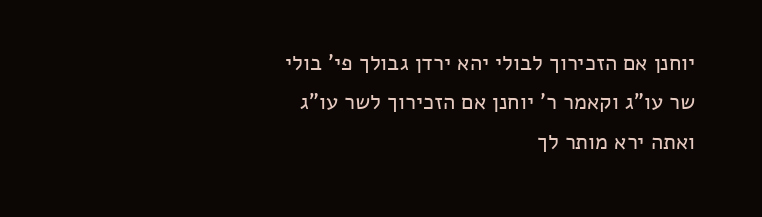יוחנן אם הזכירוך לבולי יהא ירדן גבולך פי' בולי שר עו"ג וקאמר ר' יוחנן אם הזכירוך לשר עו"ג ואתה ירא מותר לך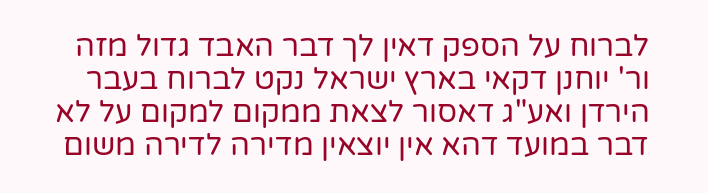לברוח על הספק דאין לך דבר האבד גדול מזה ור' יוחנן דקאי בארץ ישראל נקט לברוח בעבר הירדן ואע"ג דאסור לצאת ממקום למקום על לא דבר במועד דהא אין יוצאין מדירה לדירה משום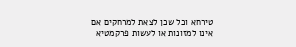טירחא וכל שכן לצאת למרחקים אם אינו למזונות או לעשות פרקמטיא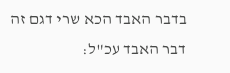בדבר האבד הכא שרי דגם זה דבר האבד עכ"ל: